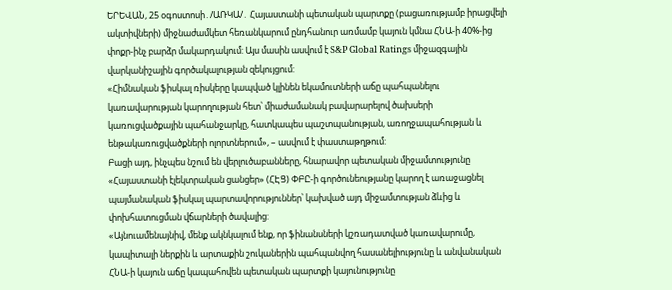ԵՐԵՎԱՆ, 25 օգոստոսի․/ԱՌԿԱ/․ Հայաստանի պետական պարտքը (բացառությամբ իրացվելի ակտիվների) միջնաժամկետ հեռանկարում ընդհանուր առմամբ կայուն կմնա ՀՆԱ-ի 40%-ից փոքր-ինչ բարձր մակարդակում: Այս մասին ասվում է S&P Global Ratings միջազգային վարկանիշային գործակալության զեկույցում:
«Հիմնական ֆիսկալ ռիսկերը կապված կլինեն եկամուտների աճը պահպանելու կառավարության կարողության հետ՝ միաժամանակ բավարարելով ծախսերի կառուցվածքային պահանջարկը, հատկապես պաշտպանության, առողջապահության և ենթակառուցվածքների ոլորտներում», – ասվում է փաստաթղթում:
Բացի այդ, ինչպես նշում են վերլուծաբանները, հնարավոր պետական միջամտությունը «Հայաստանի էլեկտրական ցանցեր» (ՀԷՑ) ՓԲԸ-ի գործունեությանը կարող է առաջացնել պայմանական ֆիսկալ պարտավորություններ՝ կախված այդ միջամտության ձևից և փոխհատուցման վճարների ծավալից:
«Այնուամենայնիվ, մենք ակնկալում ենք, որ ֆինանսների կշռադատված կառավարումը, կապիտալի ներքին և արտաքին շուկաներին պահպանվող հասանելիությունը և անվանական ՀՆԱ-ի կայուն աճը կապահովեն պետական պարտքի կայունությունը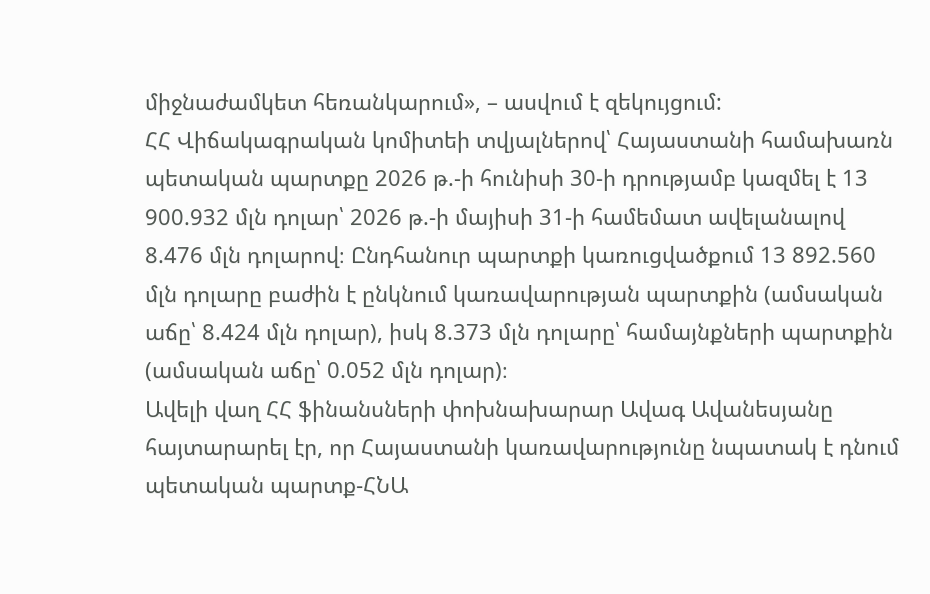միջնաժամկետ հեռանկարում», – ասվում է զեկույցում:
ՀՀ Վիճակագրական կոմիտեի տվյալներով՝ Հայաստանի համախառն պետական պարտքը 2026 թ.-ի հունիսի 30-ի դրությամբ կազմել է 13 900.932 մլն դոլար՝ 2026 թ.-ի մայիսի 31-ի համեմատ ավելանալով 8.476 մլն դոլարով։ Ընդհանուր պարտքի կառուցվածքում 13 892.560 մլն դոլարը բաժին է ընկնում կառավարության պարտքին (ամսական աճը՝ 8.424 մլն դոլար), իսկ 8.373 մլն դոլարը՝ համայնքների պարտքին (ամսական աճը՝ 0.052 մլն դոլար)։
Ավելի վաղ ՀՀ ֆինանսների փոխնախարար Ավագ Ավանեսյանը հայտարարել էր, որ Հայաստանի կառավարությունը նպատակ է դնում պետական պարտք-ՀՆԱ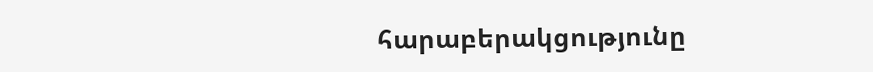հարաբերակցությունը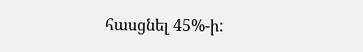հասցնել 45%-ի: